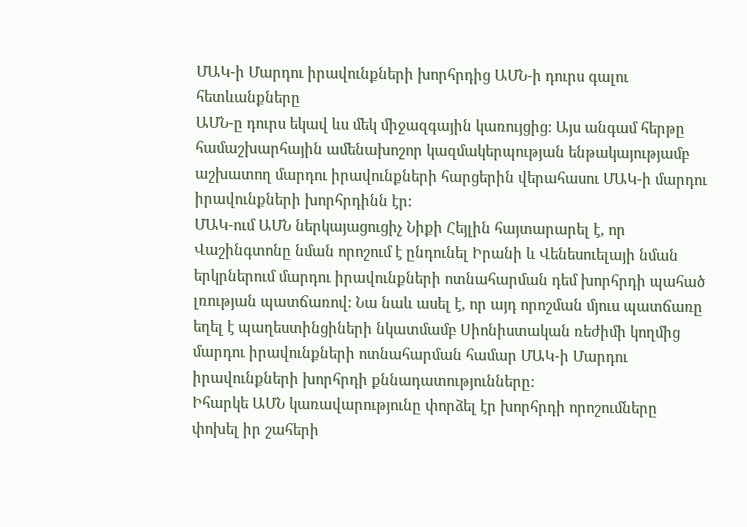ՄԱԿ-ի Մարդու իրավունքների խորհրդից ԱՄՆ-ի դուրս գալու հետևանքները
ԱՄՆ-ը դուրս եկավ ևս մեկ միջազգային կառույցից: Այս անգամ հերթը համաշխարհային ամենախոշոր կազմակերպության ենթակայությամբ աշխատող մարդու իրավունքների հարցերին վերահասու ՄԱԿ-ի մարդու իրավունքների խորհրդինն էր:
ՄԱԿ-ում ԱՄՆ ներկայացուցիչ Նիքի Հեյլին հայտարարել է, որ Վաշինգտոնը նման որոշում է ընդունել Իրանի և Վենեսուելայի նման երկրներում մարդու իրավունքների ոտնահարման դեմ խորհրդի պահած լռության պատճառով: Նա նաև ասել է, որ այդ որոշման մյուս պատճառը եղել է պաղեստինցիների նկատմամբ Սիոնիստական ռեժիմի կողմից մարդու իրավունքների ոտնահարման համար ՄԱԿ-ի Մարդու իրավունքների խորհրդի քննադատությունները:
Իհարկե ԱՄՆ կառավարությունը փորձել էր խորհրդի որոշումները փոխել իր շահերի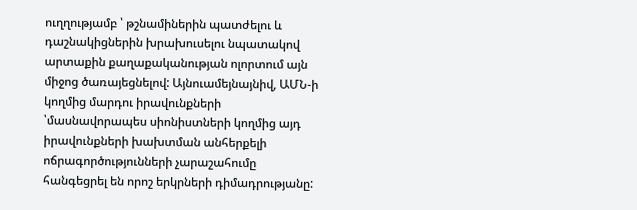ուղղությամբ ՝ թշնամիներին պատժելու և դաշնակիցներին խրախուսելու նպատակով արտաքին քաղաքականության ոլորտում այն միջոց ծառայեցնելով: Այնուամեյնայնիվ, ԱՄՆ-ի կողմից մարդու իրավունքների ՝մասնավորապես սիոնիստների կողմից այդ իրավունքների խախտման անհերքելի ոճրագործությունների չարաշահումը հանգեցրել են որոշ երկրների դիմադրությանը: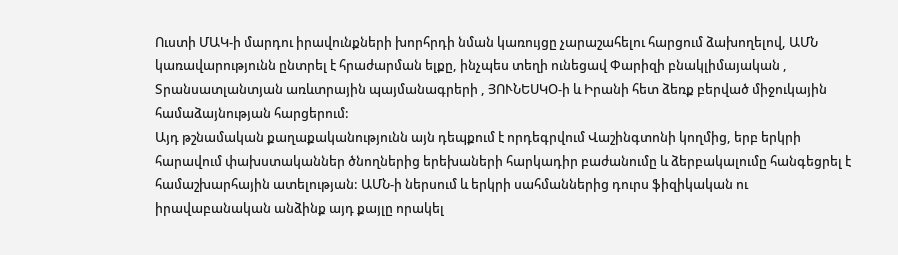Ուստի ՄԱԿ-ի մարդու իրավունքների խորհրդի նման կառույցը չարաշահելու հարցում ձախողելով, ԱՄՆ կառավարությունն ընտրել է հրաժարման ելքը, ինչպես տեղի ունեցավ Փարիզի բնակլիմայական , Տրանսատլանտյան առևտրային պայմանագրերի , ՅՈՒՆԵՍԿՕ-ի և Իրանի հետ ձեռք բերված միջուկային համաձայնության հարցերում:
Այդ թշնամական քաղաքականությունն այն դեպքում է որդեգրվում Վաշինգտոնի կողմից, երբ երկրի հարավում փախստականներ ծնողներից երեխաների հարկադիր բաժանումը և ձերբակալումը հանգեցրել է համաշխարհային ատելության: ԱՄՆ-ի ներսում և երկրի սահմաններից դուրս ֆիզիկական ու իրավաբանական անձինք այդ քայլը որակել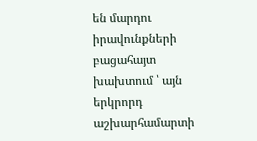են մարդու իրավունքների բացահայտ խախտում ՝ այն երկրորդ աշխարհամարտի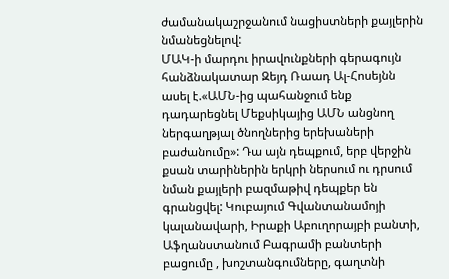ժամանակաշրջանում նացիստների քայլերին նմանեցնելով:
ՄԱԿ-ի մարդու իրավունքների գերագույն հանձնակատար Զեյդ Ռաադ Ալ-Հոսեյնն ասել է.«ԱՄՆ-ից պահանջում ենք դադարեցնել Մեքսիկայից ԱՄՆ անցնող ներգաղթյալ ծնողներից երեխաների բաժանումը»: Դա այն դեպքում, երբ վերջին քսան տարիներին երկրի ներսում ու դրսում նման քայլերի բազմաթիվ դեպքեր են գրանցվել: Կուբայում Գվանտանամոյի կալանավարի, Իրաքի Աբուղորայբի բանտի, Աֆղանստանում Բագրամի բանտերի բացումը , խոշտանգումները, գաղտնի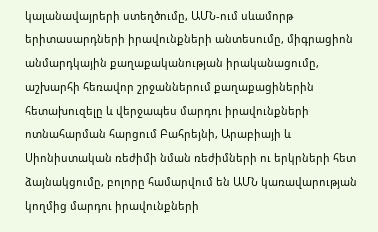կալանավայրերի ստեղծումը, ԱՄՆ-ում սևամորթ երիտասարդների իրավունքների անտեսումը, միգրացիոն անմարդկային քաղաքականության իրականացումը, աշխարհի հեռավոր շրջաններում քաղաքացիներին հետախուզելը և վերջապես մարդու իրավունքների ոտնահարման հարցում Բահրեյնի, Արաբիայի և Սիոնիստական ռեժիմի նման ռեժիմների ու երկրների հետ ձայնակցումը, բոլորը համարվում են ԱՄՆ կառավարության կողմից մարդու իրավունքների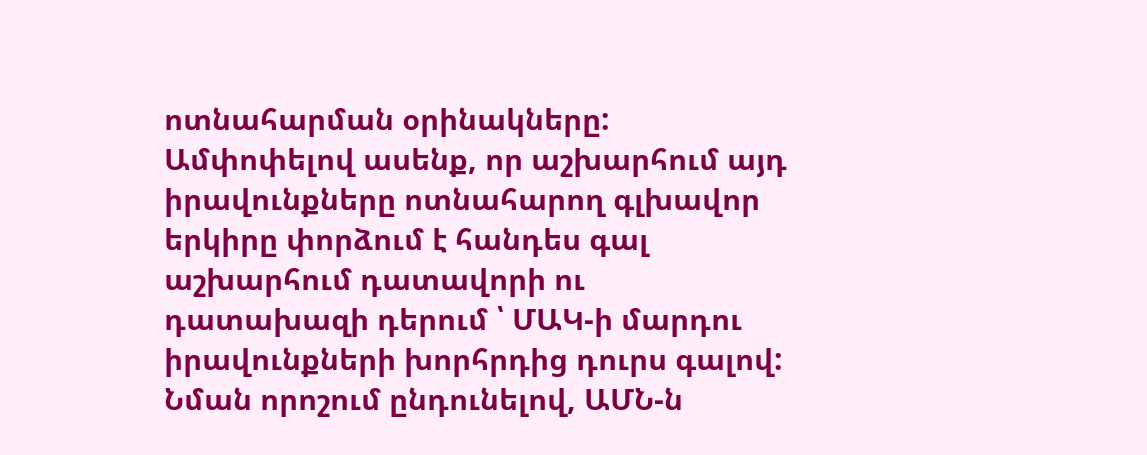ոտնահարման օրինակները:
Ամփոփելով ասենք, որ աշխարհում այդ իրավունքները ոտնահարող գլխավոր երկիրը փորձում է հանդես գալ աշխարհում դատավորի ու դատախազի դերում ՝ ՄԱԿ-ի մարդու իրավունքների խորհրդից դուրս գալով: Նման որոշում ընդունելով, ԱՄՆ-ն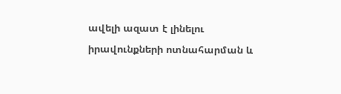ավելի ազատ է լինելու իրավունքների ոտնահարման և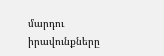մարդու իրավունքները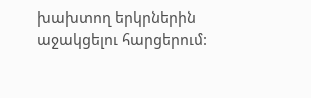խախտող երկրներին աջակցելու հարցերում: